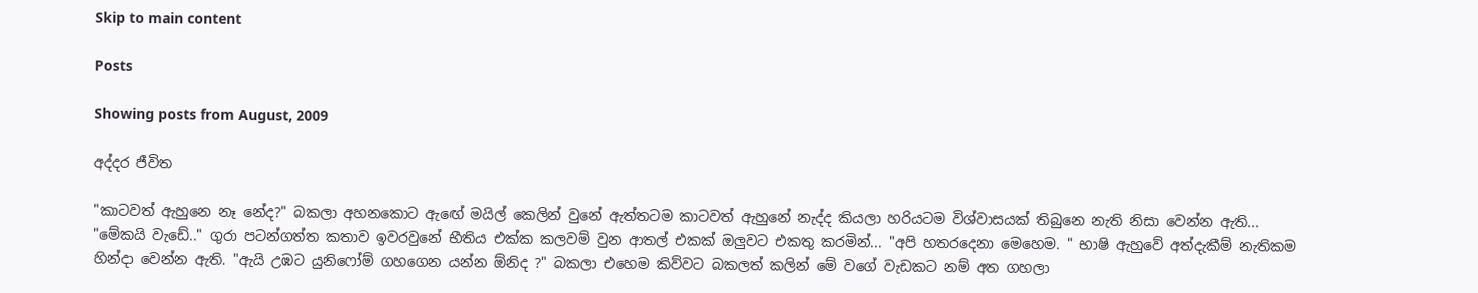Skip to main content

Posts

Showing posts from August, 2009

අද්දර ජීවිත

"කාටවත් ඇහුනෙ නෑ නේද?" බකලා අහනකොට ඇඟේ මයිල් කෙලින් වුනේ ඇත්තටම කාටවත් ඇහුනේ නැද්ද කියලා හරියටම විශ්වාසයක් තිබුනෙ නැති නිසා වෙන්න ඇති... "මේකයි වැඩේ.." ගුරා පටන්ගත්ත කතාව ඉවරවුනේ භීතිය එක්ක කලවම් වුන ආතල් එකක් ඔලුවට එකතු කරමින්... "අපි හතරදෙනා මෙහෙම. " භාෂි ඇහුවේ අත්දැකීම් නැතිකම හින්දා වෙන්න ඇති. "ඇයි උඹට යුනිෆෝම් ගහගෙන යන්න ඕනිද ?" බකලා එහෙම කිව්වට බකලත් කලින් මේ වගේ වැඩකට නම් අත ගහලා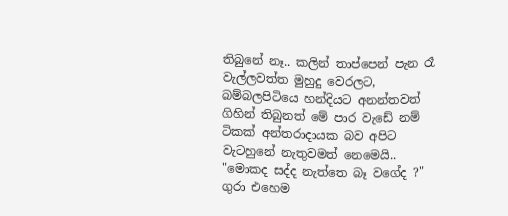තිබුනේ නෑ.. කලින් තාප්පෙන් පැන රෑ වැල්ලවත්ත මුහුදු වෙරලට, බම්බලපිටියෙ හන්දියට අනන්තවත් ගිහින් තිබුනත් මේ පාර වැඩේ නම් ටිකක් අන්තරාදායක බව අපිට වැටහුනේ නැතුවමත් නෙමෙයි.. "මොකද සද්ද නැත්තෙ බෑ වගේද ?" ගුරා එහෙම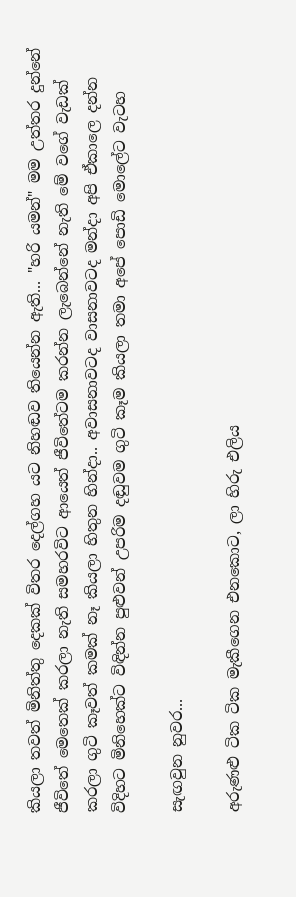කියලා තවත් මිනිත්තු දෙකක් විතර දෙල්ගහ යට නිහඬව තියෙන්න ඇති... "හරි යමන්" මම උත්තර දුන්නේ ජීවිතේ මෙතෙක් කරලා නැති සමහරවිට ආයෙත් ජීවිතේටම කරන්න ලැබෙන්නේ නැති මේ වගේ වැඩක් කරලා ගුටි කෑවත් කමක් නෑ කියලා හිතුන හින්දා.. අවාසනාවටද වාසනාවටද මන්දා අපි ඒකාලෙ දන්න විදිහට මිනිහෙක්ට විඳින්න පුළුවන් උපරිම දඬුවම ගුටි කෑම කියලා තමා අපේ පොඩි මොලේට වැටහ

සැඟවුන නුවර...

අරුණළු ටික ටික මැකීගෙන එනකොට, ලා හිරු එලිය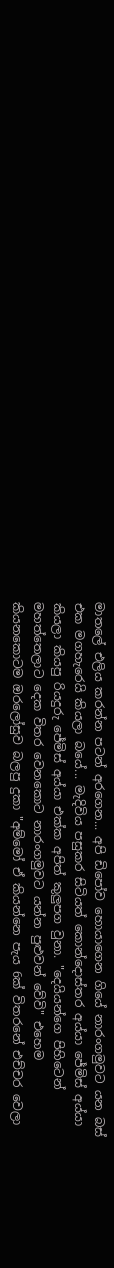මාතලේ එලිය කරන්න පටන් අරගෙන... අපි ඩිපෝව හොයාගෙන ගියේ නාරංගමුවට යන බස් එක මගහැරෙයි කියලා බයේ... මැදිවිය පසුකර සිටියත් කොන්දොස්තර අය්යා ජේමිස් අය්යා කියලා කියපු රියදුරු ජේමිස් අය්යා එක්ක අපිත් කුලුපග වුනා. "දෙයියන්ගෙ පිහිටෙන් මහත්තෙලාට දෙක විතර වෙනකොට නාරංගමුවට යන්න පුළුවන් වේවි" එහෙම කියනකොටම ඔරලෝසුව බලපු දුකා "අම්මෝ ඒ කියන්නෙ පැය 6ක් විතරනේ එච්චර වෙලා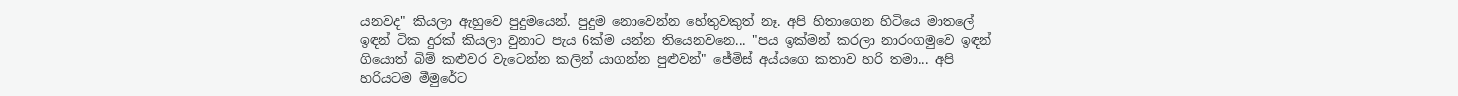යනවද" කියලා ඇහුවෙ පුදුමයෙන්. පුදුම නොවෙන්න හේතුවකුත් නෑ. අපි හිතාගෙන හිටියෙ මාතලේ ඉඳන් ටික දුරක් කියලා වුනාට පැය 6ක්ම යන්න තියෙනවනෙ... "පය ඉක්මන් කරලා නාරංගමුවෙ ඉඳන් ගියොත් බිම් කළුවර වැටෙන්න කලින් යාගන්න පුළුවන්" ජේමිස් අය්යගෙ කතාව හරි තමා... අපි හරියටම මීමුරේට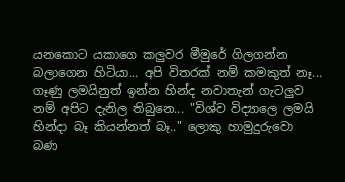යනකොට යකාගෙ කලුවර මීමුරේ ගිලගන්න බලාගෙන හිටියා... අපි විතරක් නම් කමකුත් නෑ... ගෑණු ලමයිනුත් ඉන්න හින්ද නවාතැන් ගැටලුව නම් අපිට දැනිල තිබුනෙ... "විශ්ව විද්‍යාලෙ ලමයි හින්දා බෑ කියන්නත් බෑ.." ලොකු හාමුදුරුවො බණ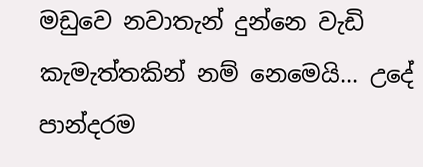මඩුවෙ නවාතැන් දුන්නෙ වැඩි කැමැත්තකින් නම් නෙමෙයි... උදේ පාන්දරම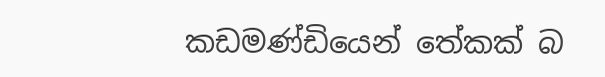කඩමණ්ඩියෙන් තේකක් බ